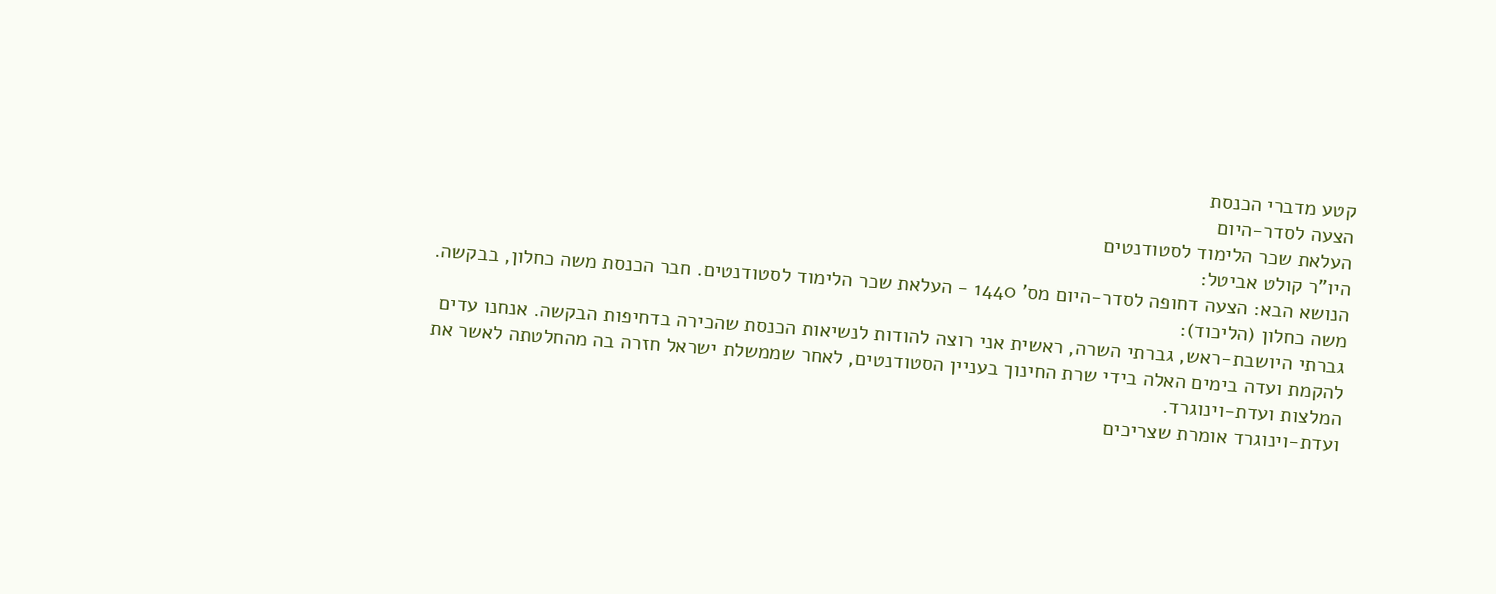קטע מדברי הכנסת
הצעה לסדר-היום
העלאת שכר הלימוד לסטודנטים
היו"ר קולט אביטל:
הנושא הבא: הצעה דחופה לסדר-היום מס' 1440 - העלאת שכר הלימוד לסטודנטים. חבר הכנסת משה כחלון, בבקשה.
משה כחלון (הליכוד):
גברתי היושבת-ראש, גברתי השרה, ראשית אני רוצה להודות לנשיאות הכנסת שהכירה בדחיפות הבקשה. אנחנו עדים להקמת ועדה בימים האלה בידי שרת החינוך בעניין הסטודנטים, לאחר שממשלת ישראל חזרה בה מהחלטתה לאשר את המלצות ועדת-וינוגרד.
ועדת-וינוגרד אומרת שצריכים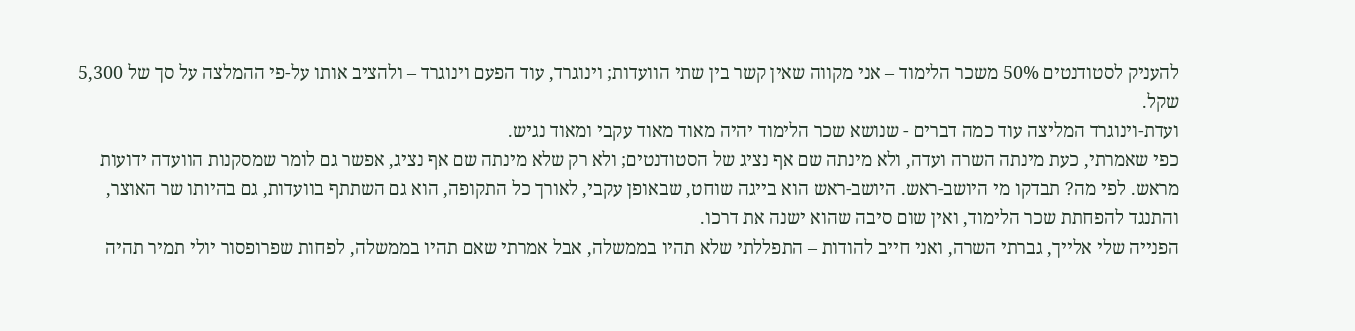להעניק לסטודנטים 50% משכר הלימוד – אני מקווה שאין קשר בין שתי הוועדות; וינוגרד, עוד הפעם וינוגרד – ולהציב אותו על-פי ההמלצה על סך של 5,300 שקל.
ועדת-וינוגרד המליצה עוד כמה דברים - שנושא שכר הלימוד יהיה מאוד מאוד עקבי ומאוד נגיש.
כפי שאמרתי, כעת מינתה השרה ועדה, ולא מינתה שם אף נציג של הסטודנטים; ולא רק שלא מינתה שם אף נציג, אפשר גם לומר שמסקנות הוועדה ידועות מראש. לפי מה? תבדקו מי היושב-ראש. היושב-ראש הוא בייגה שוחט, שבאופן עקבי, לאורך כל התקופה, הוא גם השתתף בוועדות, גם בהיותו שר האוצר, והתנגד להפחתת שכר הלימוד, ואין שום סיבה שהוא ישנה את דרכו.
הפנייה שלי אלייך, גברתי השרה, ואני חייב להודות – התפללתי שלא תהיו בממשלה, אבל אמרתי שאם תהיו בממשלה, לפחות שפרופסור יולי תמיר תהיה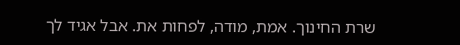שרת החינוך. אמת, מודה, לפחות את. אבל אגיד לך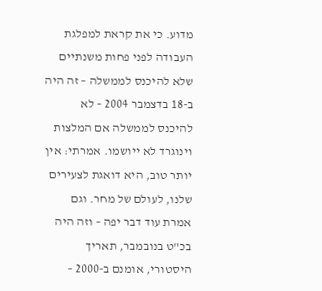מדוע. כי את קראת למפלגת העבודה לפני פחות משנתיים שלא להיכנס לממשלה – זה היה ב-18 בדצמבר 2004 – לא להיכנס לממשלה אם המלצות וינוגרד לא ייושמו. אמרתי: אין יותר טוב, היא דואגת לצעירים שלנו, לעולם של מחר. וגם אמרת עוד דבר יפה – וזה היה בכ"ט בנובמבר, תאריך היסטורי, אומנם ב-2000 –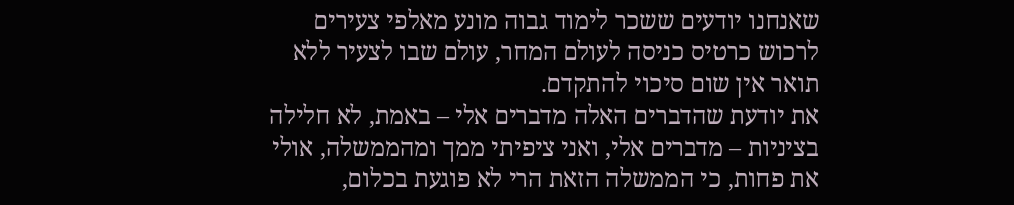שאנחנו יודעים ששכר לימוד גבוה מונע מאלפי צעירים לרכוש כרטיס כניסה לעולם המחר, עולם שבו לצעיר ללא תואר אין שום סיכוי להתקדם.
את יודעת שהדברים האלה מדברים אלי – באמת, לא חלילה בציניות – מדברים אלי, ואני ציפיתי ממך ומהממשלה, אולי את פחות, כי הממשלה הזאת הרי לא פוגעת בכלום,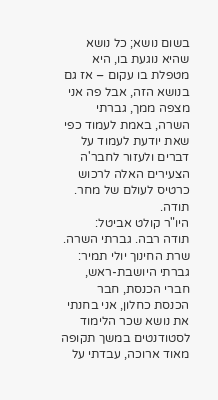בשום נושא; כל נושא שהיא נוגעת בו, היא מטפלת בו עקום – אז גם בנושא הזה, אבל פה אני מצפה ממך, גברתי השרה, באמת לעמוד כפי שאת יודעת לעמוד על דברים ולעזור לחבר'ה הצעירים האלה לרכוש כרטיס לעולם של מחר. תודה.
היו"ר קולט אביטל:
תודה רבה. גברתי השרה.
שרת החינוך יולי תמיר:
גברתי היושבת-ראש, חברי הכנסת, חבר הכנסת כחלון, אני בחנתי את נושא שכר הלימוד לסטודנטים במשך תקופה מאוד ארוכה, עבדתי על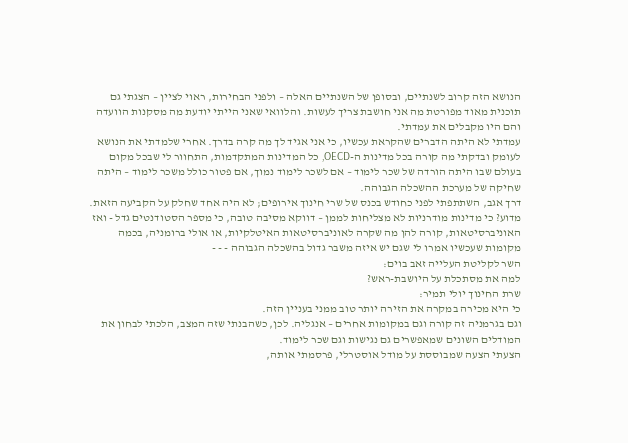הנושא הזה קרוב לשנתיים, ובסופן של השנתיים האלה – ולפני הבחירות, ראוי לציין – הצגתי גם תוכנית מאוד מפורטת מה אני חושבת צריך לעשות. והלוואי שאני הייתי יודעת מה מסקנות הוועדה והם היו מקבלים את עמדתי.
עמדתי לא היתה הדברים שהקראת עכשיו, כי אני אגיד לך מה קרה בדרך. אחרי שלמדתי את הנושא לעומק ובדקתי מה קורה בכל מדינות ה-OECD, כל המדינות המתקדמות, התחוור לי שבכל מקום בעולם שבו היתה הורדה של שכר לימוד – אם לשכר לימוד נמוך, אם פטור כולל משכר לימוד – היתה שחיקה של מערכת ההשכלה הגבוהה.
דרך אגב, השתתפתי לפני כחודש בכנס של שרי חינוך אירופים; לא היה אחד שחלק על הקביעה הזאת. מדוע? כי מדינות מודרניות לא מצליחות לממן – דווקא מסיבה טובה, כי מספר הסטודנטים גדל - ואז האוניברסיטאות, קורה להן מה שקרה לאוניברסיטאות האיטלקיות, או אולי ברומניה, בכמה מקומות שעכשיו אמרו לי שגם יש איזה משבר גדול בהשכלה הגבוהה - - -
השר לקליטת העלייה זאב בוים:
למה את מסתכלת על היושבת-ראש?
שרת החינוך יולי תמיר:
כי היא מכירה במקרה את הזירה יותר טוב ממני בעניין הזה.
וגם בגרמניה זה קורה וגם במקומות אחרים – אנגליה. לכן, כשהבנתי שזה המצב, הלכתי לבחון את המודלים השונים שמאפשרים גם נגישות וגם שכר לימוד.
הצעתי הצעה שמבוססת על מודל אוסטרלי, פרסמתי אותה,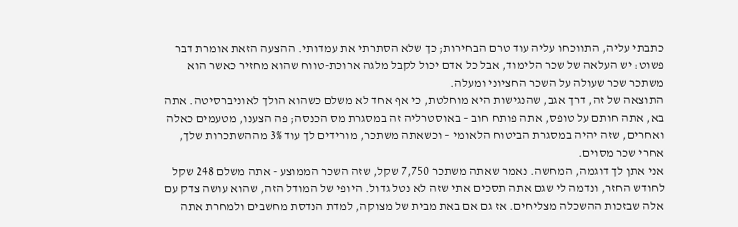כתבתי עליה, התווכחו עליה עוד טרם הבחירות; כך שלא הסתרתי את עמדותי. ההצעה הזאת אומרת דבר פשוט: יש העלאה של שכר הלימוד, אבל כל אדם יכול לקבל מלגה ארוכת-טווח שהוא מחזיר כאשר הוא משתכר שכר שעולה על השכר החציוני ומעלה.
התוצאה של זה, דרך אגב, שהנגישות היא מוחלטת, כי אף אחד לא משלם כשהוא הולך לאוניברסיטה. אתה בא, אתה חותם על טופס, אתה פותח חוב – באוסטרליה זה במסגרת מס הכנסה; פה הצענו, מטעמים כאלה ואחרים, שזה יהיה במסגרת הביטוח הלאומי – וכשאתה משתכר, מורידים לך עוד 3% מההשתכרות שלך, אחרי שכר מסוים.
אני אתן לך דוגמה, המחשה. נאמר שאתה משתכר 7,750 שקל, שזה השכר הממוצע - אתה משלם 248 שקל לחודש החזר, ונדמה לי שגם אתה תסכים אתי שזה לא נטל גדול. היופי של המודל הזה, שהוא עושה צדק עם אלה שבזכות ההשכלה מצליחים. אז גם אם באת מבית של מצוקה, למדת הנדסת מחשבים ולמחרת אתה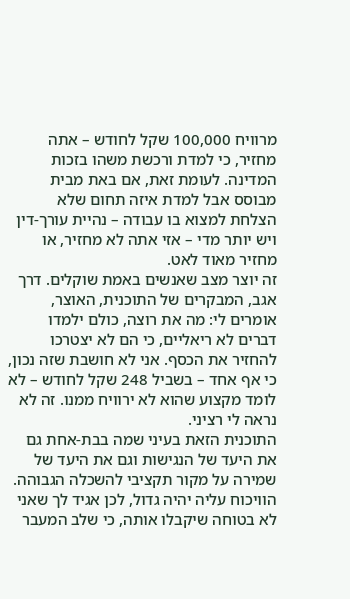מרוויח 100,000 שקל לחודש – אתה מחזיר, כי למדת ורכשת משהו בזכות המדינה. לעומת זאת, אם באת מבית מבוסס אבל למדת איזה תחום שלא הצלחת למצוא בו עבודה – נהיית עורך-דין ויש יותר מדי – אזי אתה לא מחזיר, או מחזיר מאוד לאט.
זה יוצר מצב שאנשים באמת שוקלים. דרך אגב, המבקרים של התוכנית, האוצר, אומרים לי: מה את רוצה, כולם ילמדו דברים לא ריאליים, כי הם לא יצטרכו להחזיר את הכסף. אני לא חושבת שזה נכון, כי אף אחד – בשביל 248 שקל לחודש – לא לומד מקצוע שהוא לא ירוויח ממנו. זה לא נראה לי רציני.
התוכנית הזאת בעיני שמה בבת-אחת גם את היעד של הנגישות וגם את היעד של שמירה על מקור תקציבי להשכלה הגבוהה. הוויכוח עליה יהיה גדול, לכן אגיד לך שאני לא בטוחה שיקבלו אותה, כי שלב המעבר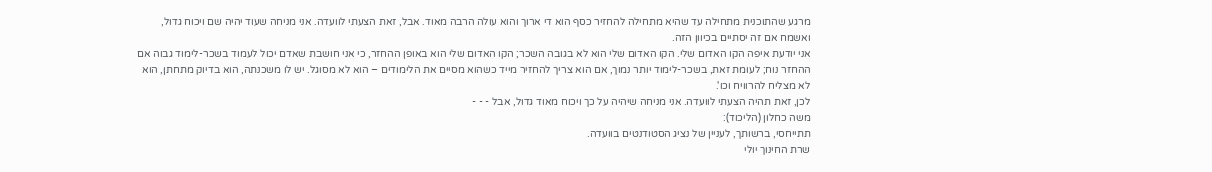מרגע שהתוכנית מתחילה עד שהיא מתחילה להחזיר כסף הוא די ארוך והוא עולה הרבה מאוד. אבל, זאת הצעתי לוועדה. אני מניחה שעוד יהיה שם ויכוח גדול, ואשמח אם זה יסתיים בכיוון הזה.
אני יודעת איפה הקו האדום שלי. הקו האדום שלי הוא לא בגובה השכר; הקו האדום שלי הוא באופן ההחזר, כי אני חושבת שאדם יכול לעמוד בשכר-לימוד גבוה אם ההחזר נוח; לעומת זאת, בשכר-לימוד יותר נמוך, אם הוא צריך להחזיר מייד כשהוא מסיים את הלימודים – הוא לא מסוגל. יש לו משכנתה, הוא בדיוק מתחתן, הוא לא מצליח להרוויח וכו'.
לכן, זאת תהיה הצעתי לוועדה. אני מניחה שיהיה על כך ויכוח מאוד גדול, אבל - - -
משה כחלון (הליכוד):
תתייחסי, ברשותך, לעניין של נציג הסטודנטים בוועדה.
שרת החינוך יולי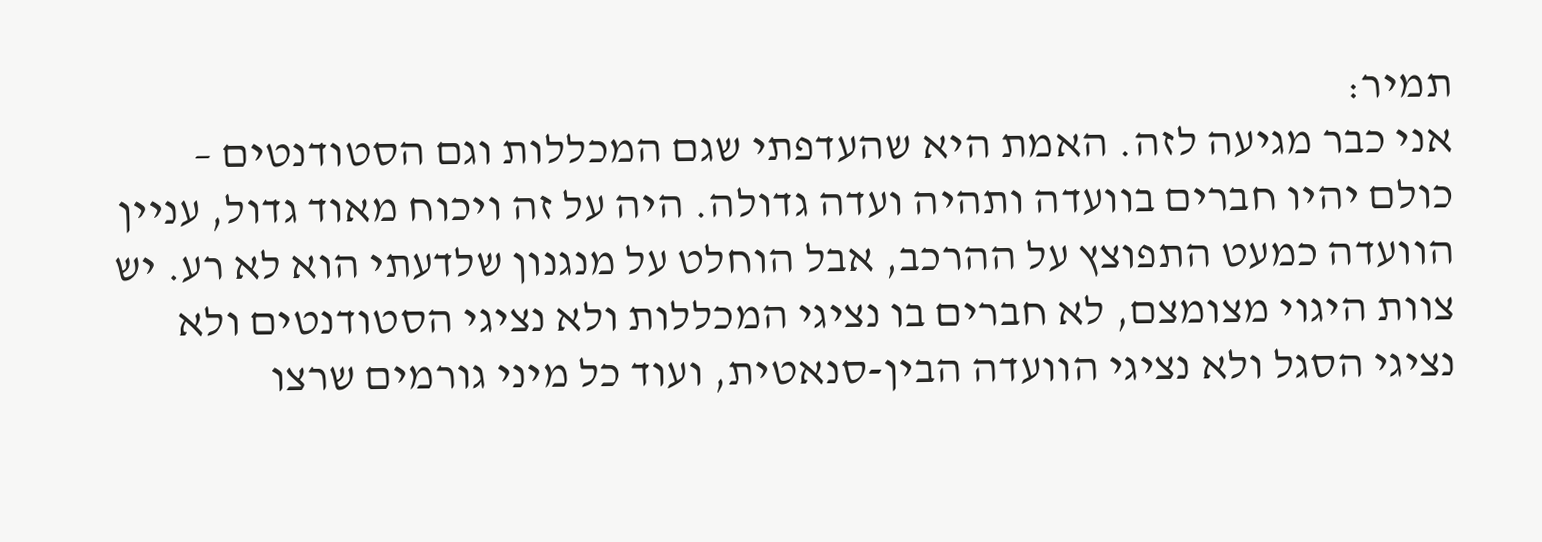תמיר:
אני כבר מגיעה לזה. האמת היא שהעדפתי שגם המכללות וגם הסטודנטים – כולם יהיו חברים בוועדה ותהיה ועדה גדולה. היה על זה ויכוח מאוד גדול, עניין הוועדה כמעט התפוצץ על ההרכב, אבל הוחלט על מנגנון שלדעתי הוא לא רע. יש צוות היגוי מצומצם, לא חברים בו נציגי המכללות ולא נציגי הסטודנטים ולא נציגי הסגל ולא נציגי הוועדה הבין-סנאטית, ועוד כל מיני גורמים שרצו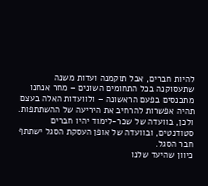להיות חברים, אבל תוקמנה ועדות משנה שתעסוקנה בכל התחומים השונים – מחר אנחנו מתכנסים בפעם הראשונה – ולוועדות האלה בעצם תהיה אפשרות להרחיב את היריעה של ההשתתפות. ולכן, בוועדה של שכר-לימוד יהיו חברים סטודנטים, ובוועדה של אופן העסקת הסגל ישתתף חבר הסגל.
כיוון שהיעד שלנו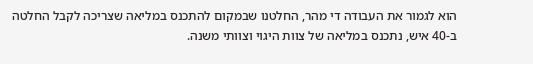הוא לגמור את העבודה די מהר, החלטנו שבמקום להתכנס במליאה שצריכה לקבל החלטה ב-40 איש, נתכנס במליאה של צוות היגוי וצוותי משנה.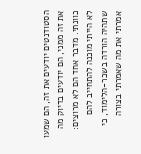הסטודנטים יודעים את זה, הם שמעו את זה ממני, הם יודעים בדיוק מה כוונתי. מדבר אחד הם לא מרוצים: לא הייתי מוכנה להתחייב להם שתהיה הורדה בשכר-הלימוד, כי אמרתי את מה שאמרתי בצורה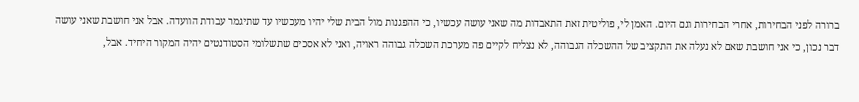ברורה לפני הבחירות, אחרי הבחירות וגם היום. האמן לי, פוליטית זאת התאבדות מה שאני עושה עכשיו, כי ההפגנות מול הבית שלי יהיו מעכשיו עד שתיגמר עבודת הוועדה. אבל אני חושבת שאני עושה דבר נכון, כי אני חושבת שאם לא נעלה את התקציב של ההשכלה הגבוהה, לא נצליח לקיים פה מערכת השכלה גבוהה ראויה, ואני לא אסכים שתשלומי הסטודנטים יהיה המקור היחיד. אבל,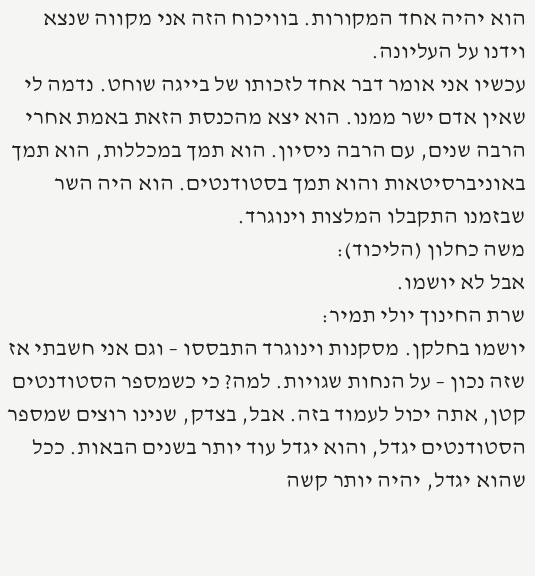הוא יהיה אחד המקורות. בוויכוח הזה אני מקווה שנצא וידנו על העליונה.
עכשיו אני אומר דבר אחד לזכותו של בייגה שוחט. נדמה לי שאין אדם ישר ממנו. הוא יצא מהכנסת הזאת באמת אחרי הרבה שנים, עם הרבה ניסיון. הוא תמך במכללות, הוא תמך באוניברסיטאות והוא תמך בסטודנטים. הוא היה השר שבזמנו התקבלו המלצות וינוגרד.
משה כחלון (הליכוד):
אבל לא יושמו.
שרת החינוך יולי תמיר:
יושמו בחלקן. מסקנות וינוגרד התבססו – וגם אני חשבתי אז שזה נכון – על הנחות שגויות. למה? כי כשמספר הסטודנטים קטן, אתה יכול לעמוד בזה. אבל, בצדק, שנינו רוצים שמספר הסטודנטים יגדל, והוא יגדל עוד יותר בשנים הבאות. ככל שהוא יגדל, יהיה יותר קשה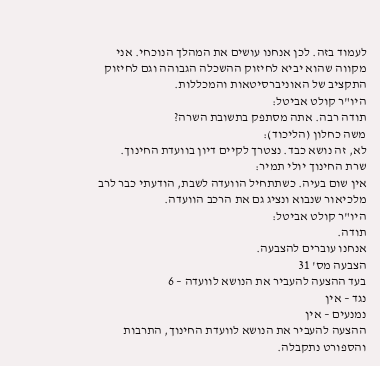לעמוד בזה. לכן אנחנו עושים את המהלך הנוכחי. אני מקווה שהוא יביא לחיזוק ההשכלה הגבוהה וגם לחיזוק התקציב של האוניברסיטאות והמכללות.
היו"ר קולט אביטל:
תודה רבה. אתה מסתפק בתשובת השרה?
משה כחלון (הליכוד):
לא, זה נושא כבד. נצטרך לקיים דיון בוועדת החינוך.
שרת החינוך יולי תמיר:
אין שום בעיה. כשתתחיל הוועדה לשבת, הודעתי כבר לרב מלכיאור שנבוא ונציג גם את הרכב הוועדה.
היו"ר קולט אביטל:
תודה.
אנחנו עוברים להצבעה.
הצבעה מס' 31
בעד ההצעה להעביר את הנושא לוועדה – 6
נגד – אין
נמנעים – אין
ההצעה להעביר את הנושא לוועדת החינוך, התרבות והספורט נתקבלה.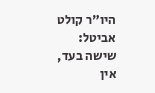היו"ר קולט אביטל:
שישה בעד, אין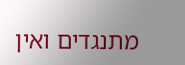מתנגדים ואין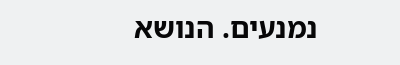נמנעים. הנושא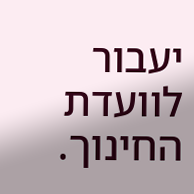יעבור לוועדת החינוך.